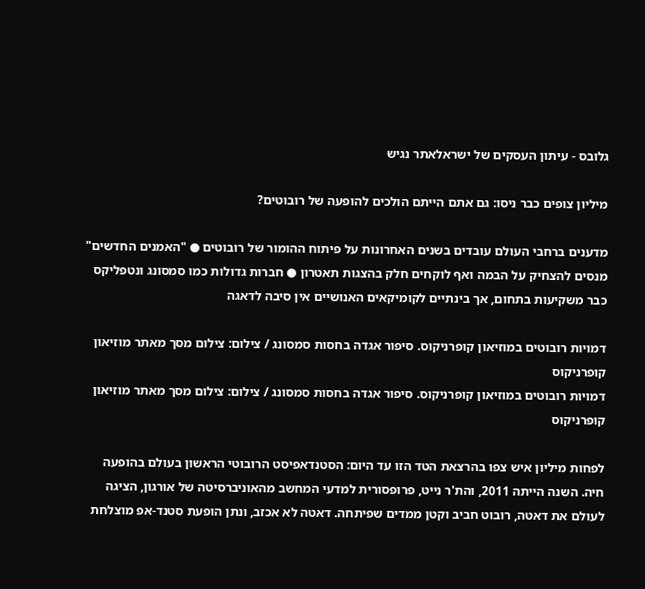גלובס - עיתון העסקים של ישראלאתר נגיש

מיליון צופים כבר ניסו: גם אתם הייתם הולכים להופעה של רובוטים?

מדענים ברחבי העולם עובדים בשנים האחרונות על פיתוח ההומור של רובוטים ● "האמנים החדשים" מנסים להצחיק על הבמה ואף לוקחים חלק בהצגות תאטרון ● חברות גדולות כמו סמסונג ונטפליקס כבר משקיעות בתחום, אך בינתיים לקומיקאים האנושיים אין סיבה לדאגה

דמויות רובוטים במוזיאון קופרניקוס. סיפור אגדה בחסות סמסונג / צילום: צילום מסך מאתר מוזיאון קופרניקוס
דמויות רובוטים במוזיאון קופרניקוס. סיפור אגדה בחסות סמסונג / צילום: צילום מסך מאתר מוזיאון קופרניקוס

לפחות מיליון איש צפו בהרצאת הטד הזו עד היום: הסטנדאפיסט הרובוטי הראשון בעולם בהופעה חיה. השנה הייתה 2011, והת'ר נייט, פרופסורית למדעי המחשב מהאוניברסיטה של אורגון, הציגה לעולם את דאטה, רובוט חביב וקטן ממדים שפיתחה. דאטה לא אכזב, ונתן הופעת סטנד-אפ מוצלחת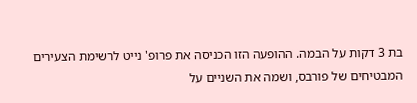בת 3 דקות על הבמה. ההופעה הזו הכניסה את פרופ' נייט לרשימת הצעירים המבטיחים של פורבס, ושמה את השניים על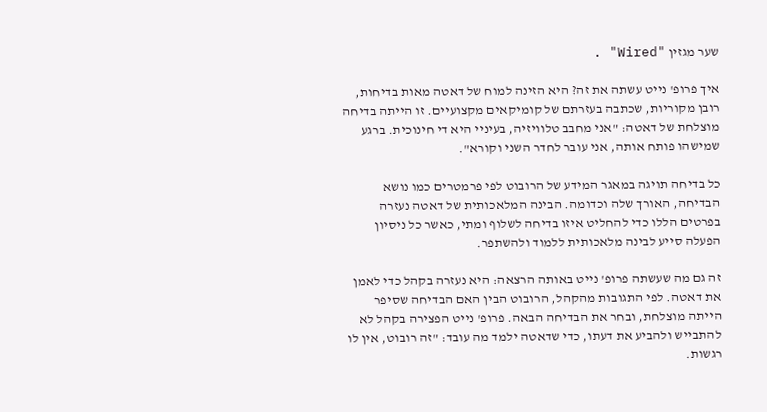שער מגזין "Wired" .

איך פרופ' נייט עשתה את זה? היא הזינה למוח של דאטה מאות בדיחות, רובן מקוריות, שכתבה בעזרתם של קומיקאים מקצועיים. זו הייתה בדיחה מוצלחת של דאטה: "אני מחבב טלוויזיה, בעיניי היא די חינוכית. ברגע שמישהו פותח אותה, אני עובר לחדר השני וקורא".

כל בדיחה תויגה במאגר המידע של הרובוט לפי פרמטרים כמו נושא הבדיחה, האורך שלה וכדומה. הבינה המלאכותית של דאטה נעזרה בפרטים הללו כדי להחליט איזו בדיחה לשלוף ומתי, כאשר כל ניסיון הפעלה סייע לבינה מלאכותית ללמוד ולהשתפר.

זה גם מה שעשתה פרופ' נייט באותה הרצאה: היא נעזרה בקהל כדי לאמן את דאטה. לפי התגובות מהקהל, הרובוט הבין האם הבדיחה שסיפר הייתה מוצלחת, ובחר את הבדיחה הבאה. פרופ' נייט הפצירה בקהל לא להתבייש ולהביע את דעתו, כדי שדאטה ילמד מה עובד: "זה רובוט, אין לו רגשות.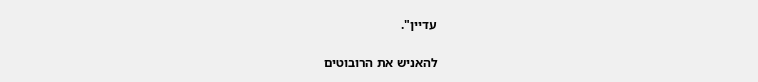עדיין".

להאניש את הרובוטים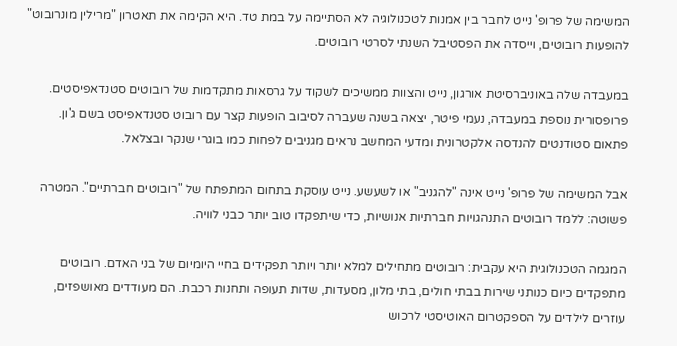המשימה של פרופ' נייט לחבר בין אמנות לטכנולוגיה לא הסתיימה על במת טד. היא הקימה את תאטרון "מרילין מונרובוט" להופעות רובוטים, וייסדה את הפסטיבל השנתי לסרטי רובוטים.

במעבדה שלה באוניברסיטת אורגון, נייט והצוות ממשיכים לשקוד על גרסאות מתקדמות של רובוטים סטנדאפיסטים. פרופסורית נוספת במעבדה, נעמי פיטר, יצאה בשנה שעברה לסיבוב הופעות קצר עם רובוט סטנדאפיסט בשם ג'ון. פתאום סטודנטים להנדסה אלקטרונית ומדעי המחשב נראים מגניבים לפחות כמו בוגרי שנקר ובצלאל.

אבל המשימה של פרופ' נייט אינה "להגניב" או לשעשע. נייט עוסקת בתחום המתפתח של "רובוטים חברתיים". המטרה פשוטה: ללמד רובוטים התנהגויות חברתיות אנושיות, כדי שיתפקדו טוב יותר כבני לוויה.

המגמה הטכנולוגית היא עקבית: רובוטים מתחילים למלא יותר ויותר תפקידים בחיי היומיום של בני האדם. רובוטים מתפקדים כיום כנותני שירות בבתי חולים, בתי מלון, מסעדות, שדות תעופה ותחנות רכבת. הם מעודדים מאושפזים, עוזרים לילדים על הספקטרום האוטיסטי לרכוש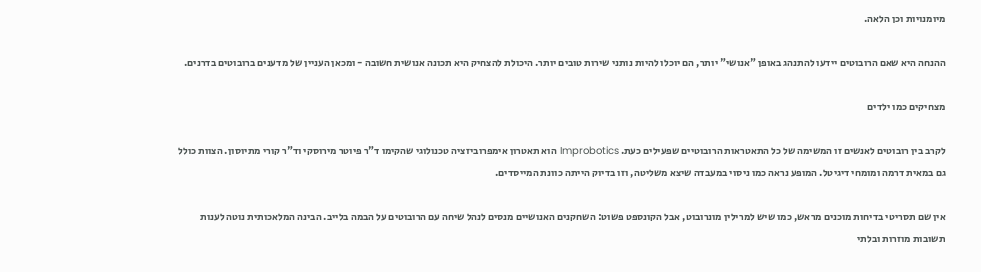מיומנויות וכן הלאה.

ההנחה היא שאם הרובוטים יידעו להתנהג באופן "אנושי" יותר, הם יוכלו להיות נותני שירות טובים יותר. היכולת להצחיק היא תכונה אנושית חשובה - ומכאן העניין של מדענים ברובוטים בדרנים.

מצחיקים כמו ילדים

לקרב בין רובוטים לאנשים זו המשימה של כל התאטראות הרובוטיים שפעילים כעת. Improbotics הוא תאטרון אימפרוביזציה טכנולוגי שהקימו ד"ר פיוטר מירוסקי וד"ר קורי מתיוסון. הצוות כולל גם במאית דרמה ומומחי דיגיטל. המופע נראה כמו ניסוי במעבדה שיצא משליטה, וזו בדיוק הייתה כוונת המייסדים.

אין שם תסריטי בדיחות מוכנים מראש, כמו שיש למרילין מונרובוט, אבל הקונספט פשוט: השחקנים האנושיים מנסים לנהל שיחה עם הרובוטים על הבמה בלייב. הבינה המלאכותית נוטה לענות תשובות מוזרות ובלתי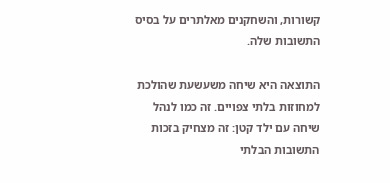קשורות, והשחקנים מאלתרים על בסיס התשובות שלה.

התוצאה היא שיחה משעשעת שהולכת למחוזות בלתי צפויים. זה כמו לנהל שיחה עם ילד קטן: זה מצחיק בזכות התשובות הבלתי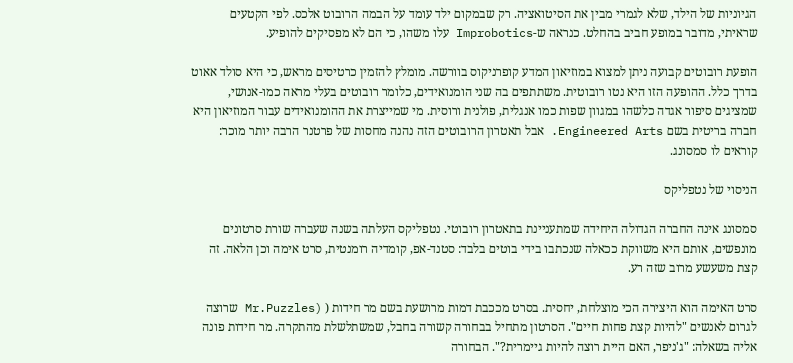הגיוניות של הילד, שלא לגמרי מבין את הסיטואציה. רק שבמקום ילד עומד על הבמה הרובוט אלכס. לפי הקטעים שראיתי, מדובר במופע חביב בהחלט. כנראה ש-Improbotics עלו משהו, כי הם לא מפסיקים להופיע.

הופעת רובוטים קבועה ניתן למצוא במוזיאון המדע קופרניקוס בוורשה. מומלץ להזמין כרטיסים מראש, כי היא סולד אאוט בדרך כלל. ההופעה הזו היא נטו רובוטית. משתתפים בה שני הומנואידים, כלומר רובוטים בעלי מראה כמו-אנושי, שמציגים סיפור אגדה כלשהו במגוון שפות כמו אנגלית, פולנית ורוסית. מי שמייצרת את ההומנואידים עבור המוזיאון היא חברה בריטית בשם Engineered Arts. אבל תאטרון הרובוטים הזה נהנה מחסות של פרטנר הרבה יותר מוכר: קוראים לו סמסונג.

הניסוי של נטפליקס

סמסונג אינה החברה הגדולה היחידה שמתעניינת בתאטרון רובוטי. נטפליקס העלתה בשנה שעברה שורת סרטונים מונפשים, אותם היא משווקת ככאלה שנכתבו בידי בוטים בלבד: סטנד-אפ, קומדיה רומנטית, סרט אימה וכן הלאה. זה קצת משעשע מרוב שזה רע.

סרט האימה הוא היצירה הכי מוצלחת, יחסית. בסרט מככבת דמות מרושעת בשם מר חידות ( (Mr.Puzzles שרוצה לגרום לאנשים "להיות קצת פחות חיים". הסרטון מתחיל בבחורה קשורה בחבל, שמשתלשלת מהתקרה. מר חידות פונה אליה בשאלה: "ג'ניפר, האם היית רוצה להיות גיימרית?". הבחורה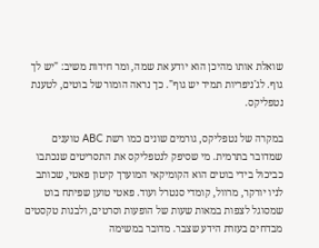שואלת אותו מהיכן הוא יודע את שמה, ומר חידות משיב: "יש לך גוף. לג'ניפריות תמיד יש גוף". כך נראה הומור של בוטים, לטענת נטפליקס.

במקרה של נטפליקס, גורמים שונים כמו רשת ABC טוענים שמדובר בתרמית. מי שסיפק לנטפליקס את התסריטים שנכתבו כביכול בידי בוטים הוא הקומיקאי המוערך קיטון פאטי, שכותב לניו יורקר, מרוול, קומדי סנטרל ועוד. פאטי טוען שפיתח בוט שמסוגל לצפות במאות שעות של הופעות וסרטים, ולבנות טקסטים מבדחים בעזרת הידע שצבר. מדובר במשימה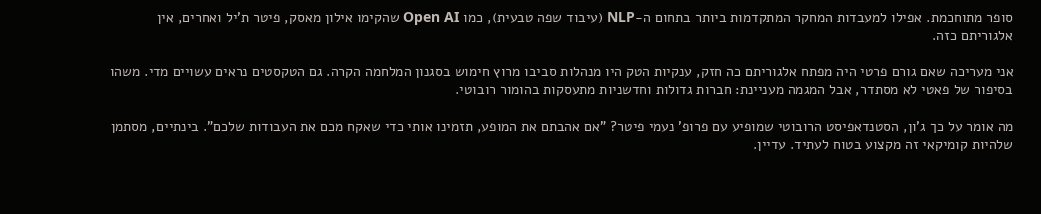סופר מתוחכמת. אפילו למעבדות המחקר המתקדמות ביותר בתחום ה-NLP (עיבוד שפה טבעית), כמו Open AI שהקימו אילון מאסק, פיטר ת'יל ואחרים, אין אלגוריתם כזה.

אני מעריכה שאם גורם פרטי היה מפתח אלגוריתם כה חזק, ענקיות הטק היו מנהלות סביבו מרוץ חימוש בסגנון המלחמה הקרה. גם הטקסטים נראים עשויים מדי. משהו בסיפור של פאטי לא מסתדר, אבל המגמה מעניינת: חברות גדולות וחדשניות מתעסקות בהומור רובוטי.

מה אומר על כך ג'ון, הסטנדאפיסט הרובוטי שמופיע עם פרופ' נעמי פיטר? "אם אהבתם את המופע, תזמינו אותי כדי שאקח מכם את העבודות שלכם". בינתיים, מסתמן שלהיות קומיקאי זה מקצוע בטוח לעתיד. עדיין.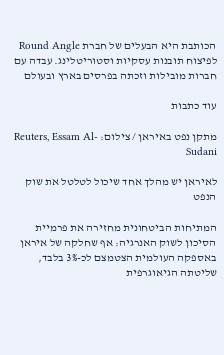הכותבת היא הבעלים של חברת Round Angle לפיצוח תובנות עסקיות וסטוריטלינג. עבדה עם חברות מובילות וזכתה בפרסים בארץ ובעולם

עוד כתבות

מתקן נפט באיראן / צילום: Reuters, Essam Al-Sudani

לאיראן יש מהלך אחד שיכול לטלטל את שוק הנפט

המתיחות הביטחונית מחזירה את פרמיית הסיכון לשוק האנרגיה: אף שחלקה של איראן באספקה העולמית הצטמצם לכ-3% בלבד, שליטתה הגיאוגרפית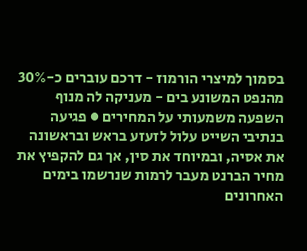בסמוך למיצרי הורמוז - דרכם עוברים כ-30% מהנפט המשונע בים - מעניקה לה מנוף השפעה משמעותי על המחירים ● פגיעה בנתיבי השייט עלול לזעזע בראש ובראשונה את אסיה, ובמיוחד את סין, אך גם להקפיץ את מחיר הברנט מעבר לרמות שנרשמו בימים האחרונים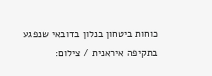כוחות ביטחון בנלון בדובאי שנפגע בתקיפה איראנית / צילום: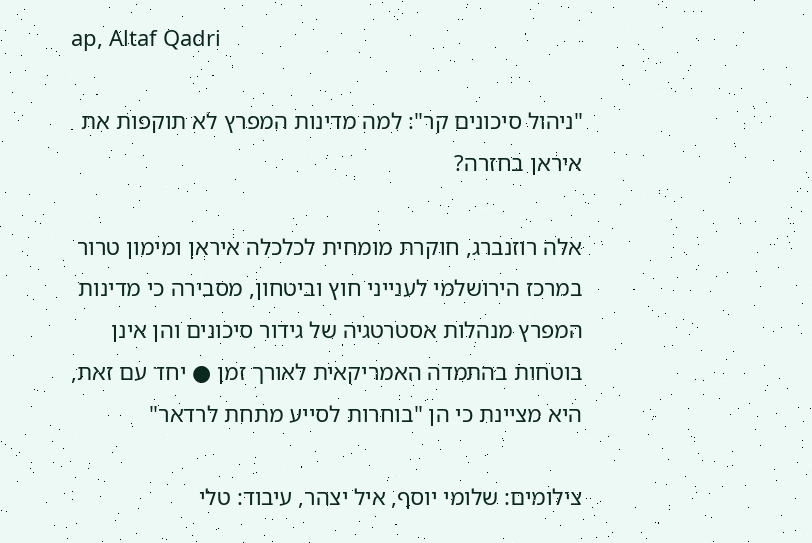ap, Altaf Qadri

"ניהול סיכונים קר": למה מדינות המפרץ לא תוקפות את איראן בחזרה?

אלה רוזנברג, חוקרת מומחית לכלכלה איראן ומימון טרור במרכז הירושלמי לענייני חוץ וביטחון, מסבירה כי מדינות המפרץ מנהלות אסטרטגיה של גידור סיכונים והן אינן בוטחות בהתמדה האמריקאית לאורך זמן ● יחד עם זאת, היא מציינת כי הן "בוחרות לסייע מתחת לרדאר"

צילומים: שלומי יוסף, איל יצהר, עיבוד: טלי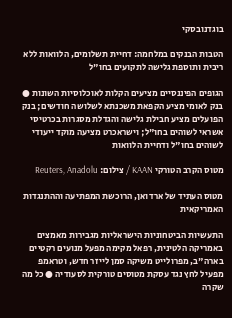בוגדנובסקי

הטבות הבנקים במלחמה: דחיית תשלומים, הלוואות ללא ריבית ותוספת גלישה לתקועים בחו"ל

הגופים הפיננסיים מציעים הקלות לאוכלוסיות השונות ● בנק לאומי מציע הקפאת משכנתא לשלושה חודשים; בנק הפועלים מציע חבילת גלישה והגדלת מסגרות בכרטיסי אשראי לשוהים בחו"ל; וישראכרט מציעה מוקד ייעודי לשוהים בחו"ל ודחיית הלוואות

מטוס הקרב הטורקי KAAN / צילום: Reuters, Anadolu

מטוס העתיד של ארדואן, הרוכשת המפתיעה וההתנגדות האמריקאית

התעשיות הביטחוניות הישראליות מגבירות מאמצים באמריקה הלטינית, רפאל מקימה מפעל מנועים רקטיים בארה"ב, מפרולייט משיקה סמן לייזר חדש, וטראמפ מפעיל לחץ נגד עסקת מטוסים טורקית לסעודיה ● כל מה שקרה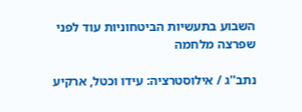השבוע בתעשיות הביטחוניות עוד לפני שפרצה מלחמה

נתב''ג / אילוסטרציה: עידו וכטל, ארקיע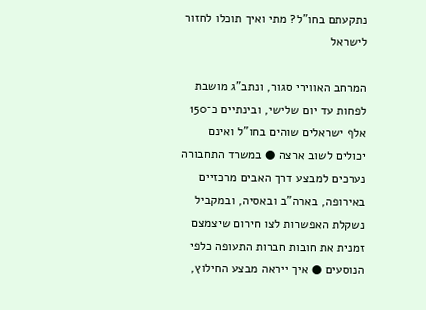נתקעתם בחו"ל? מתי ואיך תוכלו לחזור לישראל

המרחב האווירי סגור, ונתב"ג מושבת לפחות עד יום שלישי, ובינתיים כ־150 אלף ישראלים שוהים בחו"ל ואינם יכולים לשוב ארצה ● במשרד התחבורה נערכים למבצע דרך האבים מרכזיים באירופה, בארה"ב ובאסיה, ובמקביל נשקלת האפשרות לצו חירום שיצמצם זמנית את חובות חברות התעופה כלפי הנוסעים ● איך ייראה מבצע החילוץ,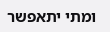ומתי יתאפשר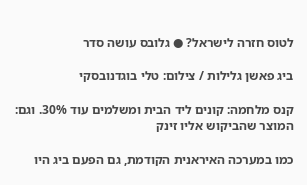לטוס חזרה לישראל? ● גלובס עושה סדר

ביג פאשן גלילות / צילום: טלי בוגדנובסקי

קנס מלחמה: קונים ליד הבית ומשלמים עוד 30%. וגם: המוצר שהביקוש אליו זינק

כמו במערכה האיראנית הקודמת, גם הפעם ביג היו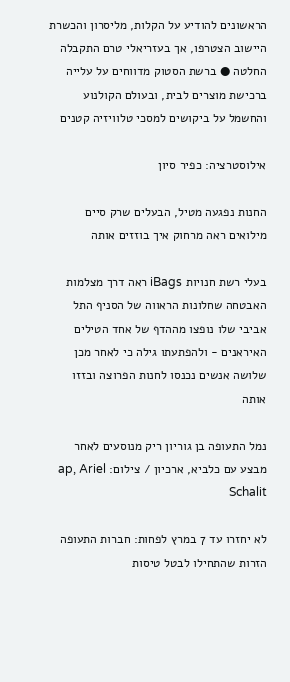הראשונים להודיע על הקלות, מליסרון והכשרת היישוב הצטרפו, אך בעזריאלי טרם התקבלה החלטה ● ברשת הסטוק מדווחים על עלייה ברכישת מוצרים לבית, ובעולם הקולנוע והחשמל על ביקושים למסכי טלוויזיה קטנים

אילוסטרציה: כפיר סיון

החנות נפגעה מטיל, הבעלים שרק סיים מילואים ראה מרחוק איך בוזזים אותה

בעלי רשת חנויות iBags ראה דרך מצלמות האבטחה שחלונות הראווה של הסניף התל אביבי שלו נופצו מההדף של אחד הטילים האיראנים - ולהפתעתו גילה כי לאחר מכן שלושה אנשים נכנסו לחנות הפרוצה ובזזו אותה

נמל התעופה בן גוריון ריק מנוסעים לאחר מבצע עם כלביא, ארכיון / צילום: ap, Ariel Schalit

לא יחזרו עד 7 במרץ לפחות: חברות התעופה הזרות שהתחילו לבטל טיסות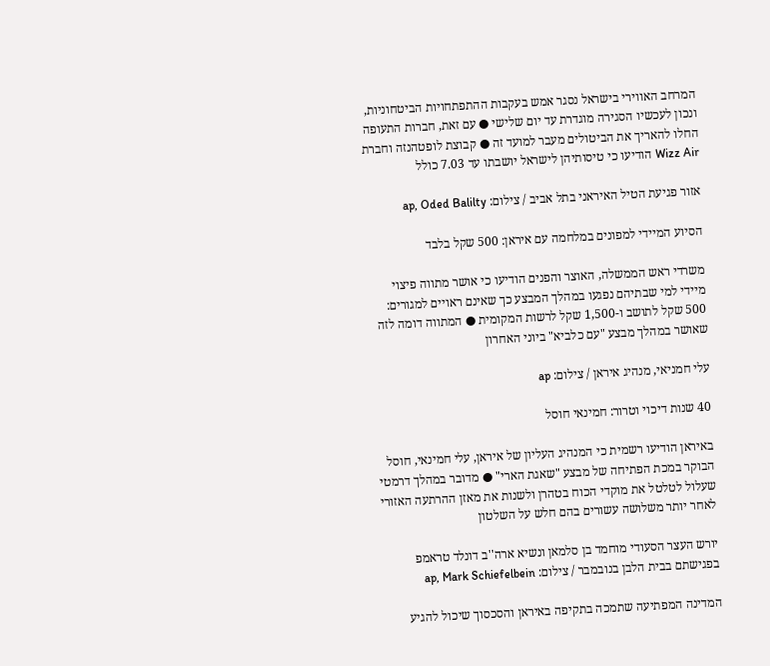המרחב האווירי בישראל נסגר אמש בעקבות ההתפתחויות הביטחוניות, ונכון לעכשיו הסגירה מוגדרת עד יום שלישי ● עם זאת, חברות התעופה החלו להאריך את הביטולים מעבר למועד זה ● קבוצת לופטהנזה וחברת Wizz Air הודיעו כי טיסותיהן לישראל יושבתו עד 7.03 כולל

אזור פגיעת הטיל האיראני בתל אביב / צילום: ap, Oded Balilty

הסיוע המיידי למפונים במלחמה עם איראן: 500 שקל בלבד

משרדי ראש הממשלה, האוצר והפנים הודיעו כי אושר מתווה פיצוי מיידי למי שבתיהם נפגעו במהלך המבצע כך שאינם ראויים למגורים: 500 שקל לתושב ו-1,500 שקל לרשות המקומית ● המתווה דומה לזה שאושר במהלך מבצע "עם כלביא" ביוני האחרון

עלי חמניאי, מנהיג איראן / צילום: ap

40 שנות דיכוי וטרור: חמינאי חוסל

באיראן הודיעו רשמית כי המנהיג העליון של איראן, עלי חמינאי, חוסל הבוקר במכת הפתיחה של מבצע "שאגת הארי" ● מדובר במהלך דרמטי שעלול לטלטל את מוקדי הכוח בטהרן ולשנות את מאזן ההרתעה האזורי לאחר יותר משלושה עשורים בהם חלש על השלטון

יורש העצר הסעודי מוחמד בן סלמאן ונשיא ארה''ב דונלד טראמפ בפגישתם בבית הלבן בנובמבר / צילום: ap, Mark Schiefelbein

המדינה המפתיעה שתמכה בתקיפה באיראן והסכסוך שיכול להגיע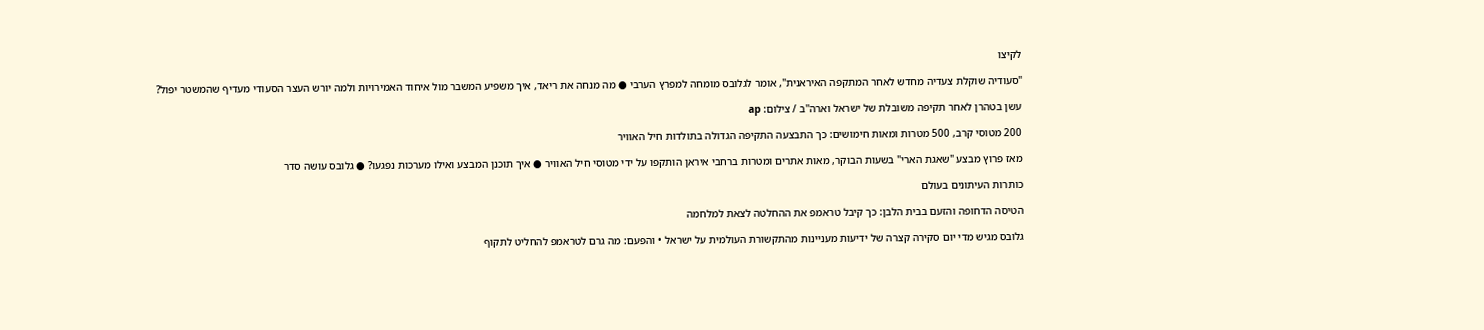לקיצו

"סעודיה שוקלת צעדיה מחדש לאחר המתקפה האיראנית", אומר לגלובס מומחה למפרץ הערבי ● מה מנחה את ריאד, איך משפיע המשבר מול איחוד האמירויות ולמה יורש העצר הסעודי מעדיף שהמשטר יפול?

עשן בטהרן לאחר תקיפה משובלת של ישראל וארה''ב / צילום: ap

200 מטוסי קרב, 500 מטרות ומאות חימושים: כך התבצעה התקיפה הגדולה בתולדות חיל האוויר

מאז פרוץ מבצע "שאגת הארי" בשעות הבוקר, מאות אתרים ומטרות ברחבי איראן הותקפו על ידי מטוסי חיל האוויר ● איך תוכנן המבצע ואילו מערכות נפגעו? ● גלובס עושה סדר

כותרות העיתונים בעולם

הטיסה הדחופה והזעם בבית הלבן: כך קיבל טראמפ את ההחלטה לצאת למלחמה

גלובס מגיש מדי יום סקירה קצרה של ידיעות מעניינות מהתקשורת העולמית על ישראל • והפעם: מה גרם לטראמפ להחליט לתקוף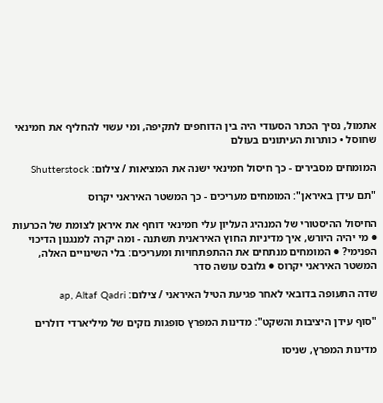אתמול, נסיך הכתר הסעודי היה בין הדוחפים לתקיפה, ומי עשוי להחליף את חמינאי שחוסל • כותרות העיתונים בעולם

המומחים מסבירים - כך חיסול חמינאי ישנה את המציאות / צילום: Shutterstock

"תם עידן באיראן": המומחים מעריכים - כך המשטר האיראני יקרוס

החיסול ההיסטורי של המנהיג העליון עלי חמינאי דוחף את איראן לצומת של הכרעות ● מי יהיה היורש, איך מדיניות החוץ האיראנית תשתנה - ומה יקרה למנגנון הדיכוי הפנימי? ● המומחים מנתחים את ההתפתחויות ומעריכים: בלי השינויים האלה, המשטר האיראני יקרוס ● גלובס עושה סדר

שדה התעופה בדובאי לאחר פגיעת הטיל האיראני / צילום: ap, Altaf Qadri

"סוף עידן היציבות והשקט": מדינות המפרץ סופגות נזקים של מיליארדי דולרים

מדינות המפרץ, שניסו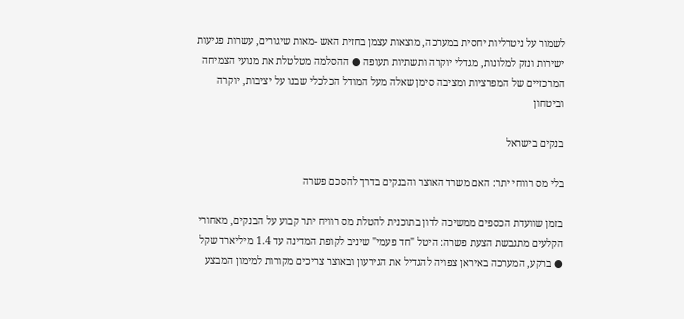לשמור על ניטרליות יחסית במערכה, מוצאות עצמן בחזית האש -מאות שיגורים, עשרות פגיעות ישירות ונזק למלונות, מגדלי יוקרה ותשתיות תעופה ● ההסלמה מטלטלת את מנועי הצמיחה המרכזיים של המפרציות ומציבה סימן שאלה מעל המודל הכלכלי שבנו על יציבות, יוקרה וביטחון

בנקים בישראל

בלי מס רווחי יתר: האם משרד האוצר והבנקים בדרך להסכם פשרה

בזמן שוועדת הכספים ממשיכה לדון בתוכנית להטלת מס רוויח יתר קבוע על הבנקים, מאחורי הקלעים מתגבשת הצעת פשרה: היטל "חד פעמי" שיניב לקופת המדינה עד 1.4 מיליארד שקל ● ברקע, המערכה באיראן צפויה להגדיל את הגירעון ובאוצר צריכים מקורות למימון המבצע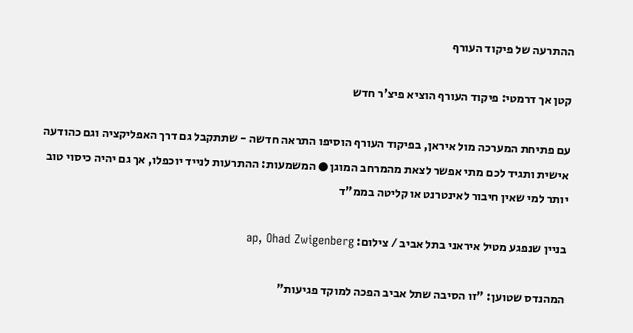ההתרעה של פיקוד העורף

קטן אך דרמטי: פיקוד העורף הוציא פיצ'ר חדש

עם פתיחת המערכה מול איראן, בפיקוד העורף הוסיפו התראה חדשה - שתתקבל גם דרך האפליקציה וגם כהודעה אישית ותגיד לכם מתי אפשר לצאת מהמרחב המוגן ● המשמעות: ההתרעות לנייד יוכפלו, אך גם יהיה כיסוי טוב יותר למי שאין חיבור לאינטרנט או קליטה בממ"ד

בניין שנפגע מטיל איראני בתל אביב / צילום: ap, Ohad Zwigenberg

המהנדס שטוען: "זו הסיבה שתל אביב הפכה למוקד פגיעות"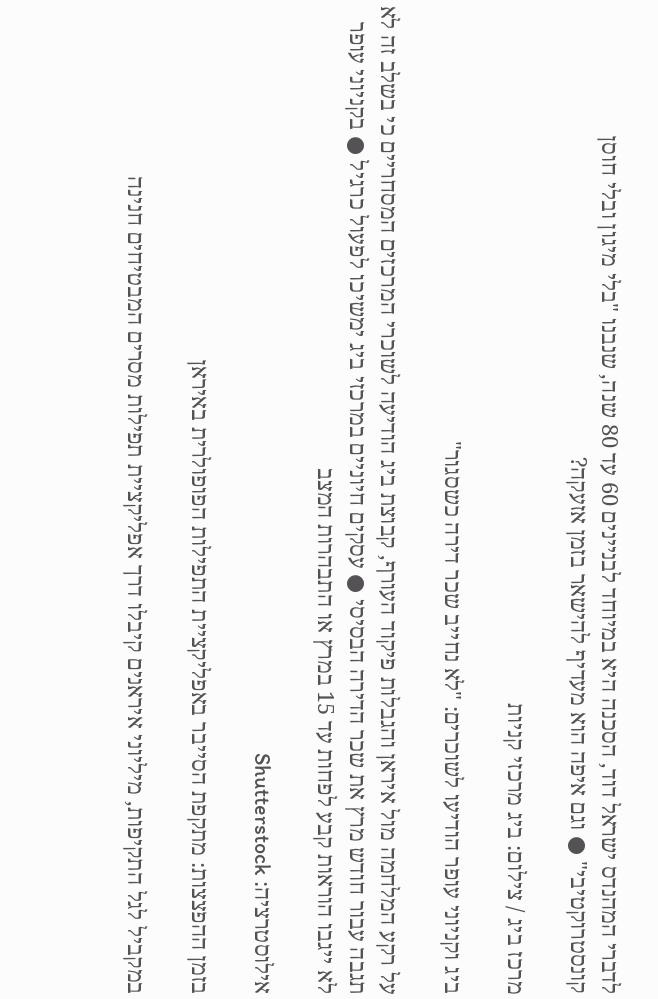לדברי המהנדס ישראל דוד, הסכנה היא במיוחד לבניינים 60 עד 80 שנה, שנבנו "בלי מיגון ובלי חוסן קונסטרוקטיבי" ● וגם איפה הוא מעדיף להישאר בזמן אזעקה?

מרכז ביג / צילום: ביג מרכזי קניות

ביג וקניוני עופר הודיעו לשוכרים: "לא נחייב שכר דירה כשסגור"

על רקע המלחמה מול איראן והגבלות פיקוד העורף, קבוצת ביג הודיעה לשוכרי המרכזים המסחריים כי בשלב זה לא תגבה עבור חודש מרץ את שכר הדירה הבסיסי ● עסקים חיוניים במרכזי ביג ימשיכו לפעול כרגיל ● בקניוני עופר לא ייגבו הוראות קבע לפחות עד 15 במרץ או התבהרות המצב

אילוסטרציה: Shutterstock

בזמן ההפצצות: מתקפת הסייבר באפליקציית התפילות הפופולרית באיראן

במקביל לגל התקיפות, מיליוני איראנים קיבלו דרך אפליקציית תפילות מסרים המבטיחים חנינה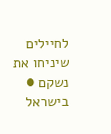לחיילים שיניחו את נשקם ● בישראל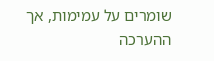שומרים על עמימות, אך ההערכה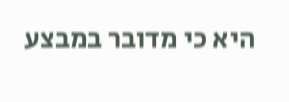היא כי מדובר במבצע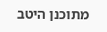מתוכנן היטב